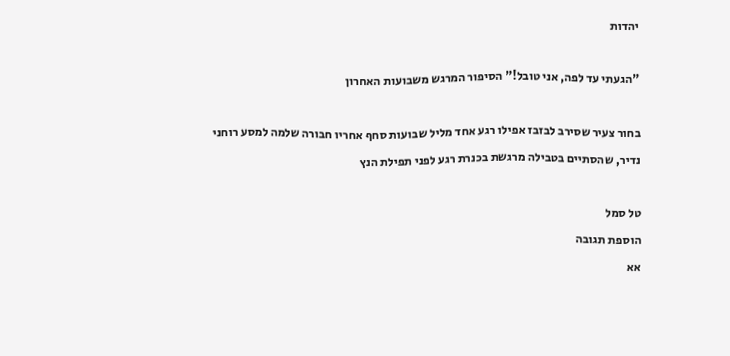יהדות

"הגעתי עד לפה, אני טובל!" הסיפור המרגש משבועות האחרון

בחור צעיר שסירב לבזבז אפילו רגע אחד מליל שבועות סחף אחריו חבורה שלמה למסע רוחני נדיר, שהסתיים בטבילה מרגשת בכנרת רגע לפני תפילת הנץ

טל סמל
הוספת תגובה
אא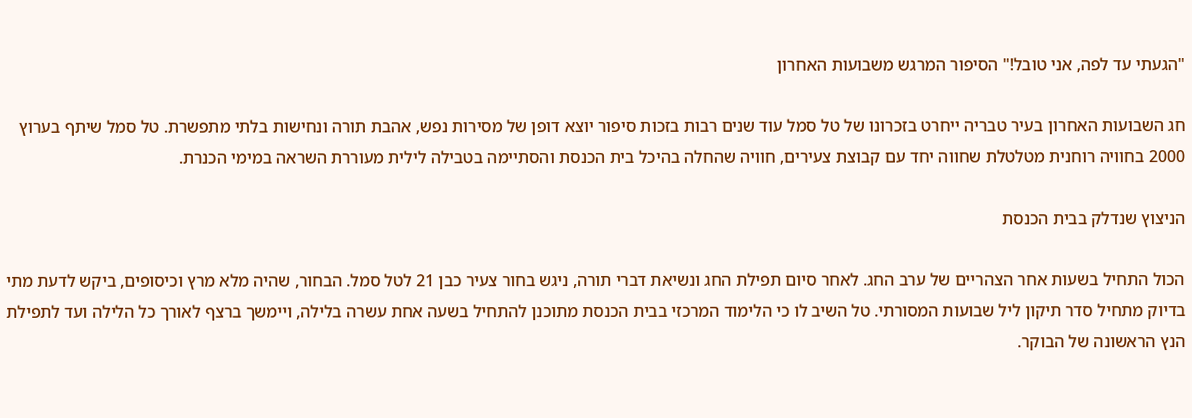"הגעתי עד לפה, אני טובל!" הסיפור המרגש משבועות האחרון

חג השבועות האחרון בעיר טבריה ייחרט בזכרונו של טל סמל עוד שנים רבות בזכות סיפור יוצא דופן של מסירות נפש, אהבת תורה ונחישות בלתי מתפשרת. טל סמל שיתף בערוץ 2000 בחוויה רוחנית מטלטלת שחווה יחד עם קבוצת צעירים, חוויה שהחלה בהיכל בית הכנסת והסתיימה בטבילה לילית מעוררת השראה במימי הכנרת.

הניצוץ שנדלק בבית הכנסת

הכול התחיל בשעות אחר הצהריים של ערב החג. לאחר סיום תפילת החג ונשיאת דברי תורה, ניגש בחור צעיר כבן 21 לטל סמל. הבחור, שהיה מלא מרץ וכיסופים, ביקש לדעת מתי בדיוק מתחיל סדר תיקון ליל שבועות המסורתי. טל השיב לו כי הלימוד המרכזי בבית הכנסת מתוכנן להתחיל בשעה אחת עשרה בלילה, ויימשך ברצף לאורך כל הלילה ועד לתפילת הנץ הראשונה של הבוקר.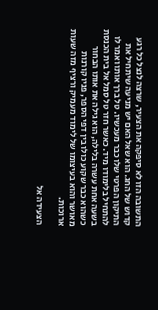התשובה הזו לא סיפקה את הצעיר, שרצה לנצל כל רגע קדוש של החג. הוא שאל האם יש מניעה שיתחיל את התיקון הפרטי שלו כבר מעכשיו. טל ברך אותו ואמר לו להתחיל בלימודו מיד. כאשר חזר טל סמל אל בית הכנסת בשעה אחת עשרה בלילה, הוא גילה את אותו הבחור כשהוא כבר שקוע כולו בין דפי הספר, פניו קורנות מאושר והוא בעיצומו של לימוד מעמיק ורציף מזה שעות ארוכות.

הצעידה אל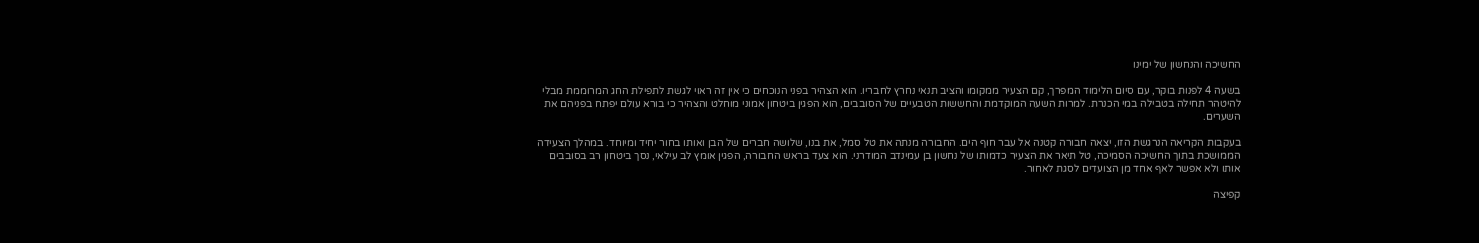החשיכה והנחשון של ימינו

בשעה 4 לפנות בוקר, עם סיום הלימוד המפרך, קם הצעיר ממקומו והציב תנאי נחרץ לחבריו. הוא הצהיר בפני הנוכחים כי אין זה ראוי לגשת לתפילת החג המרוממת מבלי להיטהר תחילה בטבילה במי הכנרת. למרות השעה המוקדמת והחששות הטבעיים של הסובבים, הוא הפגין ביטחון אמוני מוחלט והצהיר כי בורא עולם יפתח בפניהם את השערים.

בעקבות הקריאה הנרגשת הזו, יצאה חבורה קטנה אל עבר חוף הים. החבורה מנתה את טל סמל, את בנו, שלושה חברים של הבן ואותו בחור יחיד ומיוחד. במהלך הצעידה הממושכת בתוך החשיכה הסמיכה, טל תיאר את הצעיר כדמותו של נחשון בן עמינדב המודרני. הוא צעד בראש החבורה, הפגין אומץ לב עילאי, נסך ביטחון רב בסובבים אותו ולא אפשר לאף אחד מן הצועדים לסגת לאחור.

קפיצה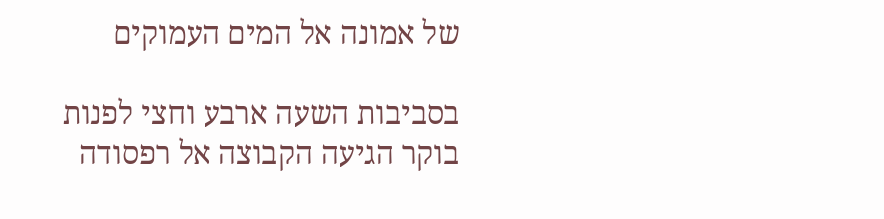של אמונה אל המים העמוקים

בסביבות השעה ארבע וחצי לפנות בוקר הגיעה הקבוצה אל רפסודה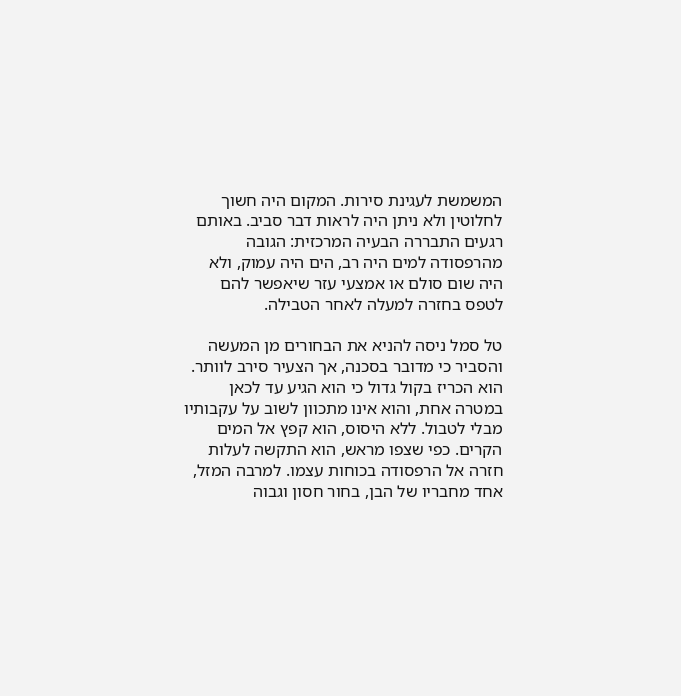המשמשת לעגינת סירות. המקום היה חשוך לחלוטין ולא ניתן היה לראות דבר סביב. באותם רגעים התבררה הבעיה המרכזית: הגובה מהרפסודה למים היה רב, הים היה עמוק, ולא היה שום סולם או אמצעי עזר שיאפשר להם לטפס בחזרה למעלה לאחר הטבילה.

טל סמל ניסה להניא את הבחורים מן המעשה והסביר כי מדובר בסכנה, אך הצעיר סירב לוותר. הוא הכריז בקול גדול כי הוא הגיע עד לכאן במטרה אחת, והוא אינו מתכוון לשוב על עקבותיו מבלי לטבול. ללא היסוס, הוא קפץ אל המים הקרים. כפי שצפו מראש, הוא התקשה לעלות חזרה אל הרפסודה בכוחות עצמו. למרבה המזל, אחד מחבריו של הבן, בחור חסון וגבוה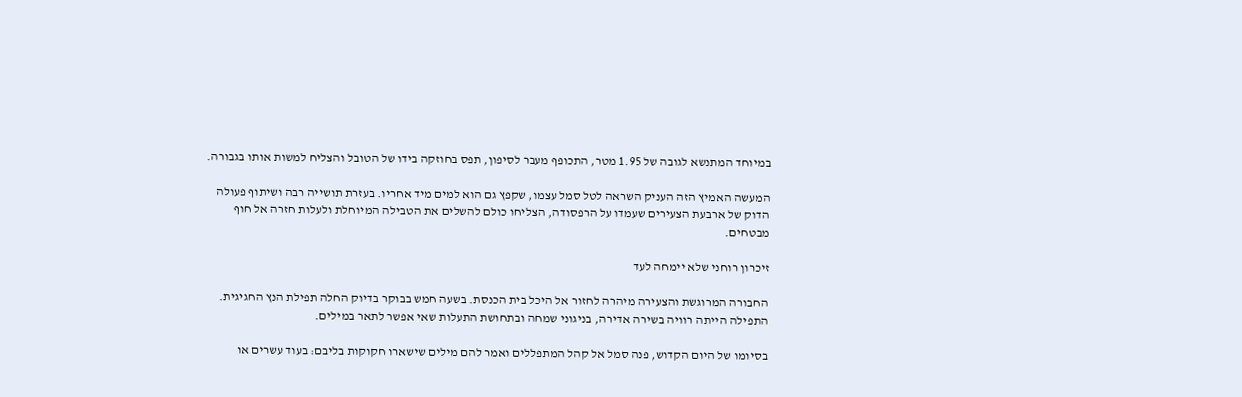במיוחד המתנשא לגובה של 1.95 מטר, התכופף מעבר לסיפון, תפס בחוזקה בידו של הטובל והצליח למשות אותו בגבורה.

המעשה האמיץ הזה העניק השראה לטל סמל עצמו, שקפץ גם הוא למים מיד אחריו. בעזרת תושייה רבה ושיתוף פעולה הדוק של ארבעת הצעירים שעמדו על הרפסודה, הצליחו כולם להשלים את הטבילה המיוחלת ולעלות חזרה אל חוף מבטחים.

זיכרון רוחני שלא יימחה לעד

החבורה המרוגשת והצעירה מיהרה לחזור אל היכל בית הכנסת. בשעה חמש בבוקר בדיוק החלה תפילת הנץ החגיגית. התפילה הייתה רוויה בשירה אדירה, בניגוני שמחה ובתחושת התעלות שאי אפשר לתאר במילים.

בסיומו של היום הקדוש, פנה סמל אל קהל המתפללים ואמר להם מילים שישארו חקוקות בליבם: בעוד עשרים או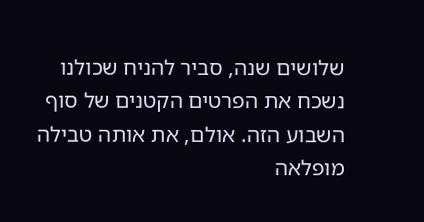שלושים שנה, סביר להניח שכולנו נשכח את הפרטים הקטנים של סוף השבוע הזה. אולם, את אותה טבילה מופלאה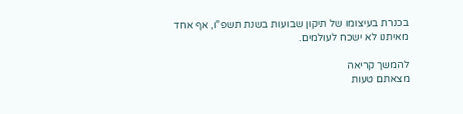בכנרת בעיצומו של תיקון שבועות בשנת תשפ"ו, אף אחד מאיתנו לא ישכח לעולמים.

להמשך קריאה
מצאתם טעות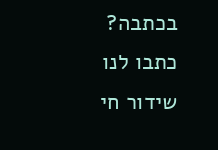בכתבה? כתבו לנו
שידור חי